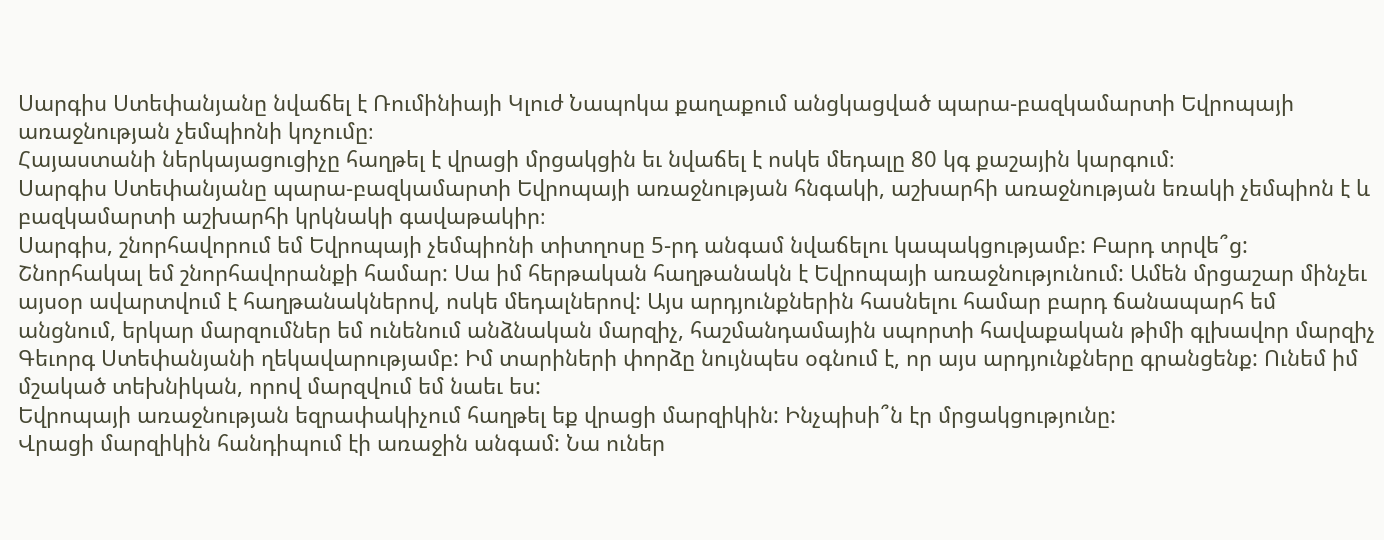Սարգիս Ստեփանյանը նվաճել է Ռումինիայի Կլուժ Նապոկա քաղաքում անցկացված պարա-բազկամարտի Եվրոպայի առաջնության չեմպիոնի կոչումը։
Հայաստանի ներկայացուցիչը հաղթել է վրացի մրցակցին եւ նվաճել է ոսկե մեդալը 80 կգ քաշային կարգում։
Սարգիս Ստեփանյանը պարա-բազկամարտի Եվրոպայի առաջնության հնգակի, աշխարհի առաջնության եռակի չեմպիոն է և բազկամարտի աշխարհի կրկնակի գավաթակիր։
Սարգիս, շնորհավորում եմ Եվրոպայի չեմպիոնի տիտղոսը 5-րդ անգամ նվաճելու կապակցությամբ: Բարդ տրվե՞ց:
Շնորհակալ եմ շնորհավորանքի համար: Սա իմ հերթական հաղթանակն է Եվրոպայի առաջնությունում: Ամեն մրցաշար մինչեւ այսօր ավարտվում է հաղթանակներով, ոսկե մեդալներով: Այս արդյունքներին հասնելու համար բարդ ճանապարհ եմ անցնում, երկար մարզումներ եմ ունենում անձնական մարզիչ, հաշմանդամային սպորտի հավաքական թիմի գլխավոր մարզիչ Գեւորգ Ստեփանյանի ղեկավարությամբ: Իմ տարիների փորձը նույնպես օգնում է, որ այս արդյունքները գրանցենք: Ունեմ իմ մշակած տեխնիկան, որով մարզվում եմ նաեւ ես:
Եվրոպայի առաջնության եզրափակիչում հաղթել եք վրացի մարզիկին: Ինչպիսի՞ն էր մրցակցությունը:
Վրացի մարզիկին հանդիպում էի առաջին անգամ: Նա ուներ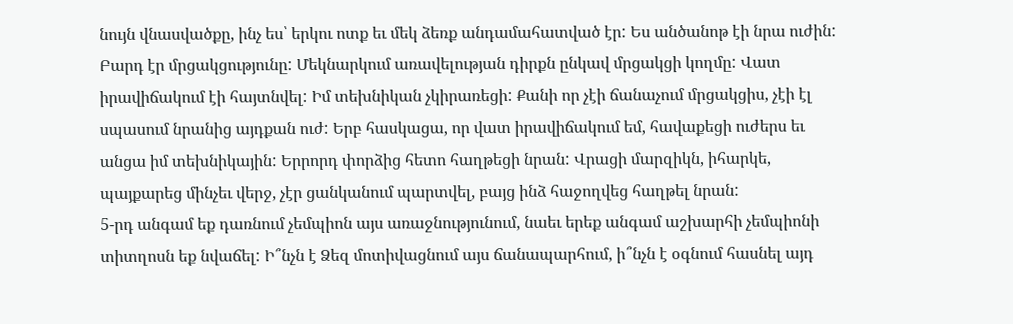նույն վնասվածքը, ինչ ես՝ երկու ոտք եւ մեկ ձեռք անդամահատված էր: Ես անծանոթ էի նրա ուժին: Բարդ էր մրցակցությունը: Մեկնարկում առավելության դիրքն ընկավ մրցակցի կողմը: Վատ իրավիճակում էի հայտնվել: Իմ տեխնիկան չկիրառեցի: Քանի որ չէի ճանաչում մրցակցիս, չէի էլ սպասում նրանից այդքան ուժ: Երբ հասկացա, որ վատ իրավիճակում եմ, հավաքեցի ուժերս եւ անցա իմ տեխնիկային: Երրորդ փորձից հետո հաղթեցի նրան: Վրացի մարզիկն, իհարկե, պայքարեց մինչեւ վերջ, չէր ցանկանում պարտվել, բայց ինձ հաջողվեց հաղթել նրան:
5-րդ անգամ եք դառնում չեմպիոն այս առաջնությունում, նաեւ երեք անգամ աշխարհի չեմպիոնի տիտղոսն եք նվաճել: Ի՞նչն է Ձեզ մոտիվացնում այս ճանապարհում, ի՞նչն է օգնում հասնել այդ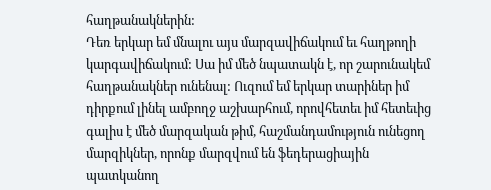հաղթանակներին:
Դեռ երկար եմ մնալու այս մարզավիճակում եւ հաղթողի կարգավիճակում: Սա իմ մեծ նպատակն է, որ շարունակեմ հաղթանակներ ունենալ: Ուզում եմ երկար տարիներ իմ դիրքում լինել ամբողջ աշխարհում, որովհետեւ իմ հետեւից գալիս է մեծ մարզական թիմ, հաշմանդամություն ունեցող մարզիկներ, որոնք մարզվում են ֆեդերացիային պատկանող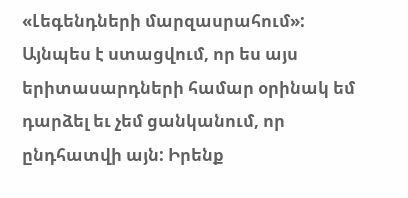«Լեգենդների մարզասրահում»: Այնպես է ստացվում, որ ես այս երիտասարդների համար օրինակ եմ դարձել եւ չեմ ցանկանում, որ ընդհատվի այն: Իրենք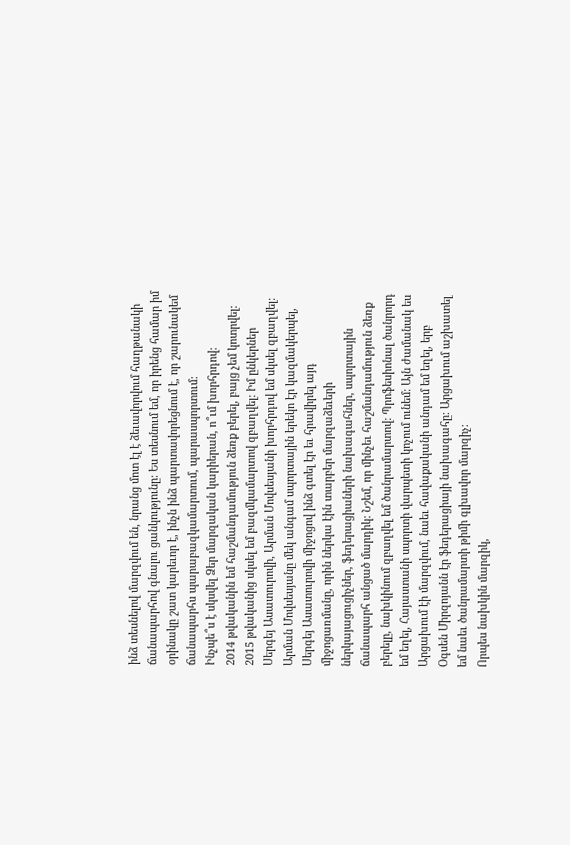ինձ տեսնելով մարզվում են, նրանց մոտ էլ է ձեւավորվում հաղթանակի ճանապարհով գնալու ցանկությունը: Ես տեսնում եմ, որ իրենց համար իմ օրինակը շատ կարեւոր է, ինչն ինձ պարտավորեցնում է, որ շարունակեմ ճանապարհս պարաբազկամարտում, պարասպորտում:
Ինչպե՞ս է սկսվել Ձեր մարզական կարիերան, ո՞ւմ խորհրդով:
2014 թվականին եմ հաշմանդամություն ձեռք բերել, բայց չեմ կոտրվել: 2015 թվականից սկսել եմ բազմկամարտով զբաղվել: Իմ ընկերներ Սերգեյ Ասատուրովի, Արման Մովսեսյանի խորհրդով եմ սկսել զբաղվել: Արման Մովսեսյանը մեկ անգամ սպորտային երեկո էր կազմակերպել, Սերգեյ Ասատուրովի միջոցով ինձ գտել էր եւ հրավիրել այդ միջոցառմանը, որին ներկա էին տարբեր մարզաձեւերի ներկայացուցիչներ, ֆեդերացիաների նախագահներ, սպորտային ճանապարհ անցած մարդիկ: Նշեմ, որ մինչեւ հաշմանդամություն ձեռք բերելը, նախկինում զբաղվել եմ ծանրամարտով: Պրոֆեսիոնալ ծանրորդ եմ եղել, Հայաստանի սպորտի վարպետի կոչում ունեմ: Այն ժամանակ ես Արցախում էի մարզվում, նաեւ հավաքականի անդամ եմ եղել, երբ Օգսեն Միրզոյանն էր ֆեդերացիայի նախագահը: Արցախում աշխատել եմ նաեւ ծանրամարտի թիմի գլխավոր մարզիչ:
Որպես նախկին մարզիկ,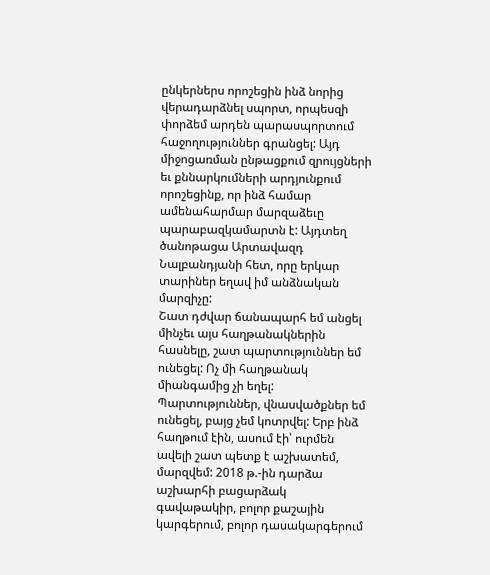ընկերներս որոշեցին ինձ նորից վերադարձնել սպորտ, որպեսզի փորձեմ արդեն պարասպորտում հաջողություններ գրանցել: Այդ միջոցառման ընթացքում զրույցների եւ քննարկումների արդյունքում որոշեցինք, որ ինձ համար ամենահարմար մարզաձեւը պարաբազկամարտն է: Այդտեղ ծանոթացա Արտավազդ Նալբանդյանի հետ, որը երկար տարիներ եղավ իմ անձնական մարզիչը:
Շատ դժվար ճանապարհ եմ անցել մինչեւ այս հաղթանակներին հասնելը, շատ պարտություններ եմ ունեցել: Ոչ մի հաղթանակ միանգամից չի եղել: Պարտություններ, վնասվածքներ եմ ունեցել, բայց չեմ կոտրվել: Երբ ինձ հաղթում էին, ասում էի՝ ուրմեն ավելի շատ պետք է աշխատեմ, մարզվեմ: 2018 թ.-ին դարձա աշխարհի բացարձակ գավաթակիր, բոլոր քաշային կարգերում, բոլոր դասակարգերում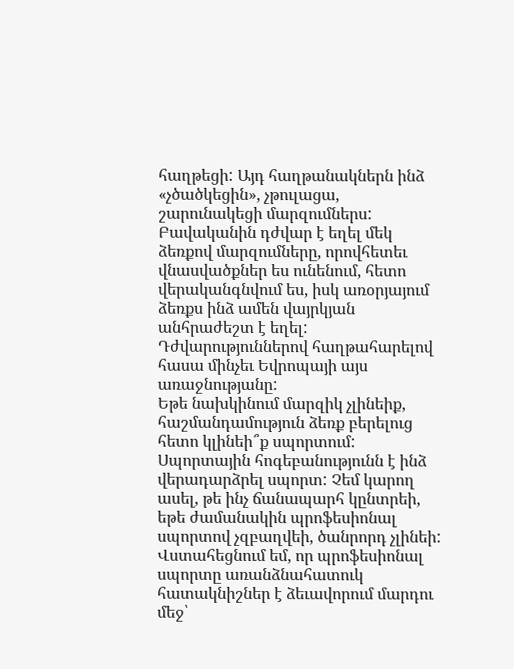հաղթեցի: Այդ հաղթանակներն ինձ «չծածկեցին», չթուլացա, շարունակեցի մարզումներս: Բավականին դժվար է եղել մեկ ձեռքով մարզումները, որովհետեւ վնասվածքներ ես ունենում, հետո վերականգնվում ես, իսկ առօրյայում ձեռքս ինձ ամեն վայրկյան անհրաժեշտ է եղել: Դժվարություններով հաղթահարելով հասա մինչեւ Եվրոպայի այս առաջնությանը:
Եթե նախկինում մարզիկ չլինեիք, հաշմանդամություն ձեռք բերելուց հետո կլինեի՞ք սպորտում:
Սպորտային հոգեբանությունն է ինձ վերադարձրել սպորտ: Չեմ կարող ասել, թե ինչ ճանապարհ կընտրեի, եթե ժամանակին պրոֆեսիոնալ սպորտով չզբաղվեի, ծանրորդ չլինեի: Վստահեցնում եմ, որ պրոֆեսիոնալ սպորտը առանձնահատուկ հատակնիշներ է ձեւավորում մարդու մեջ՝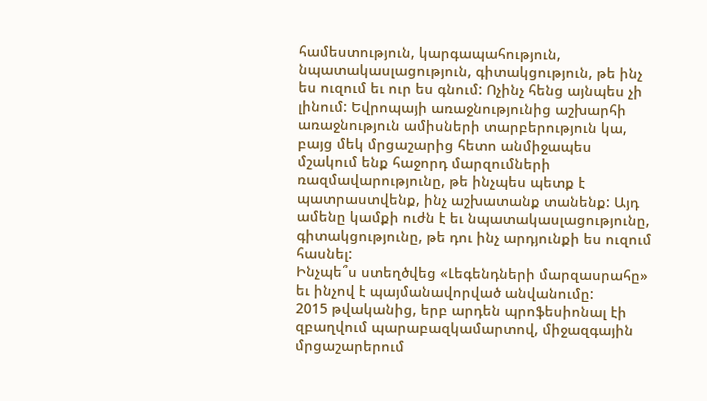համեստություն, կարգապահություն, նպատակասլացություն, գիտակցություն, թե ինչ ես ուզում եւ ուր ես գնում: Ոչինչ հենց այնպես չի լինում: Եվրոպայի առաջնությունից աշխարհի առաջնություն ամիսների տարբերություն կա, բայց մեկ մրցաշարից հետո անմիջապես մշակում ենք հաջորդ մարզումների ռազմավարությունը, թե ինչպես պետք է պատրաստվենք, ինչ աշխատանք տանենք: Այդ ամենը կամքի ուժն է եւ նպատակասլացությունը, գիտակցությունը, թե դու ինչ արդյունքի ես ուզում հասնել:
Ինչպե՞ս ստեղծվեց «Լեգենդների մարզասրահը» եւ ինչով է պայմանավորված անվանումը:
2015 թվականից, երբ արդեն պրոֆեսիոնալ էի զբաղվում պարաբազկամարտով, միջազգային մրցաշարերում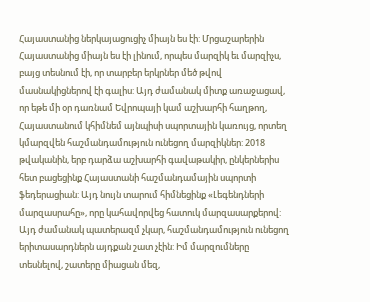Հայաստանից ներկայացուցիչ միայն ես էի: Մրցաշարերին Հայաստանից միայն ես էի լինում, որպես մարզիկ եւ մարզիչս, բայց տեսնում էի, որ տարբեր երկրներ մեծ թվով մասնակիցներով էի գալիս: Այդ ժամանակ միտք առաջացավ, որ եթե մի օր դառնամ Եվրոպայի կամ աշխարհի հաղթող, Հայաստանում կհիմնեմ այնպիսի սպորտային կառույց, որտեղ կմարզվեն հաշմանդամություն ունեցող մարզիկներ: 2018 թվականին, երբ դարձա աշխարհի գավաթակիր, ընկերներիս հետ բացեցինք Հայաստանի հաշմանդամային սպորտի ֆեդերացիան: Այդ նույն տարում հիմնեցինք «Լեգենդների մարզասրահը», որը կահավորվեց հատուկ մարզասարքերով: Այդ ժամանակ պատերազմ չկար, հաշմանդամություն ունեցող երիտասարդներն այդքան շատ չէին: Իմ մարզումները տեսնելով, շատերը միացան մեզ,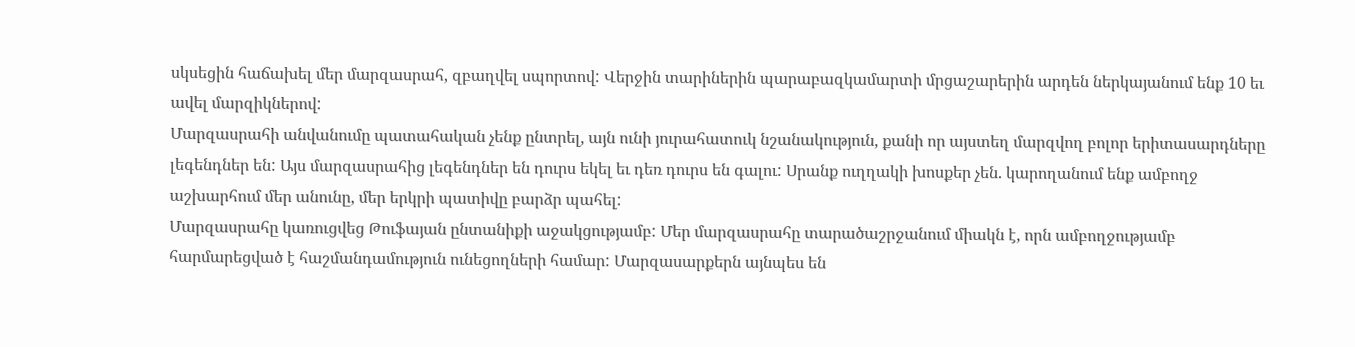սկսեցին հաճախել մեր մարզասրահ, զբաղվել սպորտով: Վերջին տարիներին պարաբազկամարտի մրցաշարերին արդեն ներկայանում ենք 10 եւ ավել մարզիկներով:
Մարզասրահի անվանումը պատահական չենք ընտրել, այն ունի յուրահատուկ նշանակություն, քանի որ այստեղ մարզվող բոլոր երիտասարդները լեգենդներ են: Այս մարզասրահից լեգենդներ են դուրս եկել եւ դեռ դուրս են գալու: Սրանք ուղղակի խոսքեր չեն. կարողանում ենք ամբողջ աշխարհում մեր անունը, մեր երկրի պատիվը բարձր պահել:
Մարզասրահը կառուցվեց Թուֆայան ընտանիքի աջակցությամբ: Մեր մարզասրահը տարածաշրջանում միակն է, որն ամբողջությամբ հարմարեցված է հաշմանդամություն ունեցողների համար: Մարզասարքերն այնպես են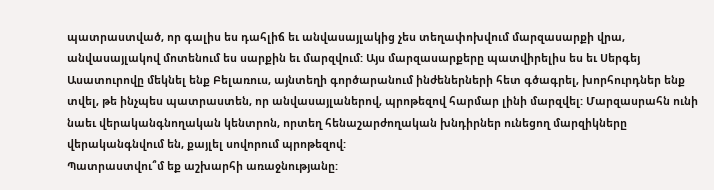պատրաստված, որ գալիս ես դահլիճ եւ անվասայլակից չես տեղափոխվում մարզասարքի վրա, անվասայլակով մոտենում ես սարքին եւ մարզվում: Այս մարզասարքերը պատվիրելիս ես եւ Սերգեյ Ասատուրովը մեկնել ենք Բելառուս, այնտեղի գործարանում ինժեներների հետ գծագրել, խորհուրդներ ենք տվել, թե ինչպես պատրաստեն, որ անվասայլաներով, պրոթեզով հարմար լինի մարզվել: Մարզասրահն ունի նաեւ վերականգնողական կենտրոն, որտեղ հենաշարժողական խնդիրներ ունեցող մարզիկները վերականգնվում են, քայլել սովորում պրոթեզով:
Պատրաստվու՞մ եք աշխարհի առաջնությանը: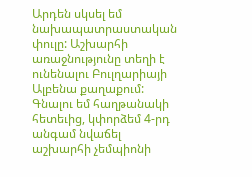Արդեն սկսել եմ նախապատրաստական փուլը: Աշխարհի առաջնությունը տեղի է ունենալու Բուլղարիայի Ալբենա քաղաքում: Գնալու եմ հաղթանակի հետեւից, կփորձեմ 4-րդ անգամ նվաճել աշխարհի չեմպիոնի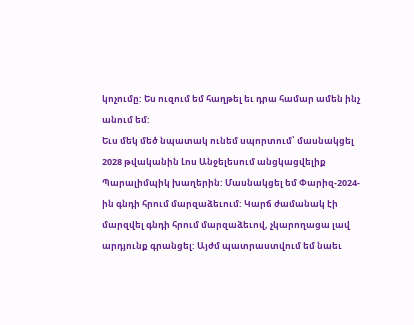կոչումը: Ես ուզում եմ հաղթել եւ դրա համար ամեն ինչ անում եմ:
Եւս մեկ մեծ նպատակ ունեմ սպորտում՝ մասնակցել 2028 թվականին Լոս Անջելեսում անցկացվելիք Պարալիմպիկ խաղերին: Մասնակցել եմ Փարիզ-2024-ին գնդի հրում մարզաձեւում: Կարճ ժամանակ էի մարզվել գնդի հրում մարզաձեւով, չկարողացա լավ արդյունք գրանցել: Այժմ պատրաստվում եմ նաեւ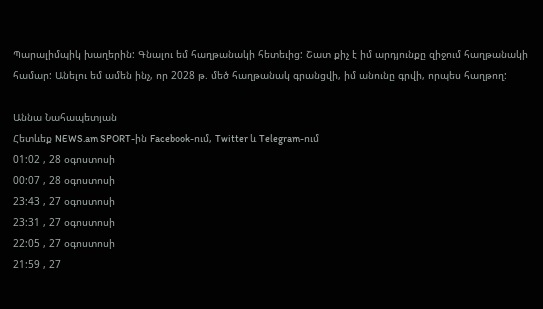Պարալիմպիկ խաղերին: Գնալու եմ հաղթանակի հետեւից: Շատ քիչ է իմ արդյունքը զիջում հաղթանակի համար: Անելու եմ ամեն ինչ, որ 2028 թ. մեծ հաղթանակ գրանցվի, իմ անունը գրվի, որպես հաղթող:

Աննա Նահապետյան
Հետևեք NEWS.am SPORT-ին Facebook-ում, Twitter և Telegram-ում
01:02 , 28 օգոստոսի
00:07 , 28 օգոստոսի
23:43 , 27 օգոստոսի
23:31 , 27 օգոստոսի
22:05 , 27 օգոստոսի
21:59 , 27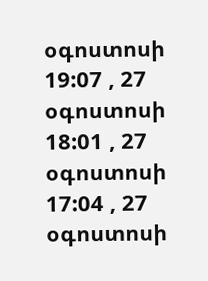օգոստոսի
19:07 , 27 օգոստոսի
18:01 , 27 օգոստոսի
17:04 , 27 օգոստոսի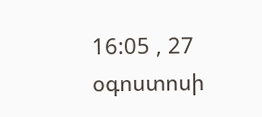16:05 , 27 օգոստոսի